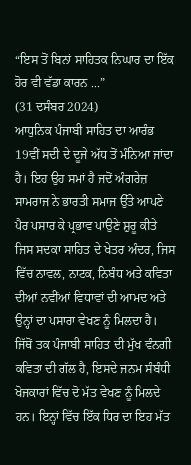“ਇਸ ਤੋਂ ਬਿਨਾਂ ਸਾਹਿਤਕ ਨਿਘਾਰ ਦਾ ਇੱਕ ਹੋਰ ਵੀ ਵੱਡਾ ਕਾਰਨ ...”
(31 ਦਸੰਬਰ 2024)
ਆਧੁਨਿਕ ਪੰਜਾਬੀ ਸਾਹਿਤ ਦਾ ਆਰੰਭ 19ਵੀਂ ਸਦੀ ਦੇ ਦੂਜੇ ਅੱਧ ਤੋਂ ਮੰਨਿਆ ਜਾਂਦਾ ਹੈ। ਇਹ ਉਹ ਸਮਾਂ ਹੈ ਜਦੋਂ ਅੰਗਰੇਜ਼ ਸਾਮਰਾਜ ਨੇ ਭਾਰਤੀ ਸਮਾਜ ਉੱਤੇ ਆਪਣੇ ਪੈਰ ਪਸਾਰ ਕੇ ਪ੍ਰਭਾਵ ਪਾਉਣੇ ਸ਼ੁਰੂ ਕੀਤੇ ਜਿਸ ਸਦਕਾ ਸਾਹਿਤ ਦੇ ਖੇਤਰ ਅੰਦਰ, ਜਿਸ ਵਿੱਚ ਨਾਵਲ, ਨਾਟਕ, ਨਿਬੰਧ ਅਤੇ ਕਵਿਤਾ ਦੀਆਂ ਨਵੀਂਆਂ ਵਿਧਾਵਾਂ ਦੀ ਆਮਦ ਅਤੇ ਉਨ੍ਹਾਂ ਦਾ ਪਸਾਰਾ ਵੇਖਣ ਨੂੰ ਮਿਲਦਾ ਹੈ। ਜਿੱਥੋਂ ਤਕ ਪੰਜਾਬੀ ਸਾਹਿਤ ਦੀ ਮੁੱਖ ਵੰਨਗੀ ਕਵਿਤਾ ਦੀ ਗੱਲ ਹੈ, ਇਸਦੇ ਜਨਮ ਸੰਬੰਧੀ ਖੋਜਕਾਰਾਂ ਵਿੱਚ ਦੋ ਮੱਤ ਵੇਖਣ ਨੂੰ ਮਿਲਦੇ ਹਨ। ਇਨ੍ਹਾਂ ਵਿੱਚ ਇੱਕ ਧਿਰ ਦਾ ਇਹ ਮੱਤ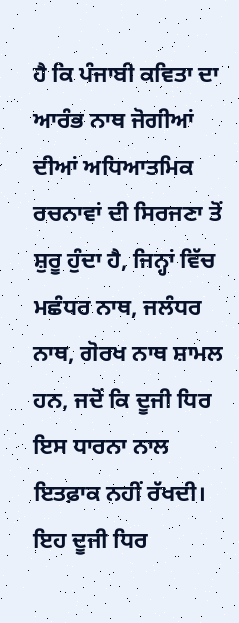ਹੈ ਕਿ ਪੰਜਾਬੀ ਕਵਿਤਾ ਦਾ ਆਰੰਭ ਨਾਥ ਜੋਗੀਆਂ ਦੀਆਂ ਅਧਿਆਤਮਿਕ ਰਚਨਾਵਾਂ ਦੀ ਸਿਰਜਣਾ ਤੋਂ ਸ਼ੁਰੂ ਹੁੰਦਾ ਹੈ, ਜਿਨ੍ਹਾਂ ਵਿੱਚ ਮਛੰਧਰ ਨਾਥ, ਜਲੰਧਰ ਨਾਥ, ਗੋਰਖ ਨਾਥ ਸ਼ਾਮਲ ਹਨ, ਜਦੋਂ ਕਿ ਦੂਜੀ ਧਿਰ ਇਸ ਧਾਰਨਾ ਨਾਲ ਇਤਫ਼ਾਕ ਨਹੀਂ ਰੱਖਦੀ। ਇਹ ਦੂਜੀ ਧਿਰ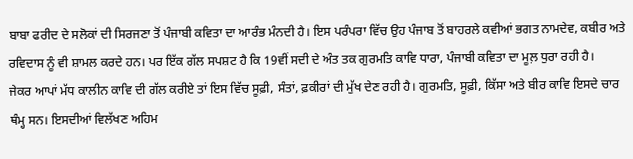ਬਾਬਾ ਫਰੀਦ ਦੇ ਸਲੋਕਾਂ ਦੀ ਸਿਰਜਣਾ ਤੋਂ ਪੰਜਾਬੀ ਕਵਿਤਾ ਦਾ ਆਰੰਭ ਮੰਨਦੀ ਹੈ। ਇਸ ਪਰੰਪਰਾ ਵਿੱਚ ਉਹ ਪੰਜਾਬ ਤੋਂ ਬਾਹਰਲੇ ਕਵੀਆਂ ਭਗਤ ਨਾਮਦੇਵ, ਕਬੀਰ ਅਤੇ ਰਵਿਦਾਸ ਨੂੰ ਵੀ ਸ਼ਾਮਲ ਕਰਦੇ ਹਨ। ਪਰ ਇੱਕ ਗੱਲ ਸਪਸ਼ਟ ਹੈ ਕਿ 19ਵੀਂ ਸਦੀ ਦੇ ਅੰਤ ਤਕ ਗੁਰਮਤਿ ਕਾਵਿ ਧਾਰਾ, ਪੰਜਾਬੀ ਕਵਿਤਾ ਦਾ ਮੂਲ਼ ਧੁਰਾ ਰਹੀ ਹੈ।
ਜੇਕਰ ਆਪਾਂ ਮੱਧ ਕਾਲੀਨ ਕਾਵਿ ਦੀ ਗੱਲ ਕਰੀਏ ਤਾਂ ਇਸ ਵਿੱਚ ਸੂਫ਼ੀ, ਸੰਤਾਂ, ਫ਼ਕੀਰਾਂ ਦੀ ਮੁੱਖ ਦੇਣ ਰਹੀ ਹੈ। ਗੁਰਮਤਿ, ਸੂਫ਼ੀ, ਕਿੱਸਾ ਅਤੇ ਬੀਰ ਕਾਵਿ ਇਸਦੇ ਚਾਰ ਥੰਮ੍ਹ ਸਨ। ਇਸਦੀਆਂ ਵਿਲੱਖਣ ਅਹਿਮ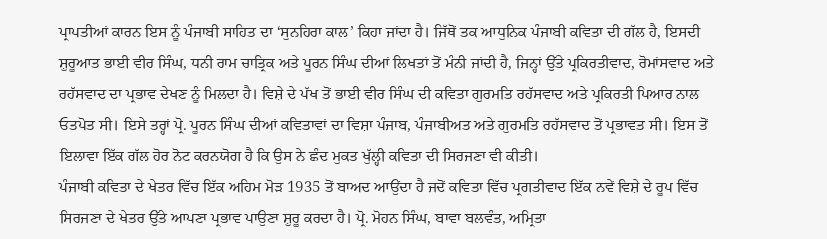ਪ੍ਰਾਪਤੀਆਂ ਕਾਰਨ ਇਸ ਨੂੰ ਪੰਜਾਬੀ ਸਾਹਿਤ ਦਾ ‘ਸੁਨਹਿਰਾ ਕਾਲ’ ਕਿਹਾ ਜਾਂਦਾ ਹੈ। ਜਿੱਥੋਂ ਤਕ ਆਧੁਨਿਕ ਪੰਜਾਬੀ ਕਵਿਤਾ ਦੀ ਗੱਲ ਹੈ, ਇਸਦੀ ਸ਼ੁਰੂਆਤ ਭਾਈ ਵੀਰ ਸਿੰਘ, ਧਨੀ ਰਾਮ ਚਾਤ੍ਰਿਕ ਅਤੇ ਪੂਰਨ ਸਿੰਘ ਦੀਆਂ ਲਿਖਤਾਂ ਤੋਂ ਮੰਨੀ ਜਾਂਦੀ ਹੈ, ਜਿਨ੍ਹਾਂ ਉੱਤੇ ਪ੍ਰਕਿਰਤੀਵਾਦ, ਰੋਮਾਂਸਵਾਦ ਅਤੇ ਰਹੱਸਵਾਦ ਦਾ ਪ੍ਰਭਾਵ ਦੇਖਣ ਨੂੰ ਮਿਲਦਾ ਹੈ। ਵਿਸ਼ੇ ਦੇ ਪੱਖ ਤੋਂ ਭਾਈ ਵੀਰ ਸਿੰਘ ਦੀ ਕਵਿਤਾ ਗੁਰਮਤਿ ਰਹੱਸਵਾਦ ਅਤੇ ਪ੍ਰਕਿਰਤੀ ਪਿਆਰ ਨਾਲ ਓਤਪੋਤ ਸੀ। ਇਸੇ ਤਰ੍ਹਾਂ ਪ੍ਰੋ. ਪੂਰਨ ਸਿੰਘ ਦੀਆਂ ਕਵਿਤਾਵਾਂ ਦਾ ਵਿਸ਼ਾ ਪੰਜਾਬ, ਪੰਜਾਬੀਅਤ ਅਤੇ ਗੁਰਮਤਿ ਰਹੱਸਵਾਦ ਤੋਂ ਪ੍ਰਭਾਵਤ ਸੀ। ਇਸ ਤੋਂ ਇਲਾਵਾ ਇੱਕ ਗੱਲ ਹੋਰ ਨੋਟ ਕਰਨਯੋਗ ਹੈ ਕਿ ਉਸ ਨੇ ਛੰਦ ਮੁਕਤ ਖੁੱਲ੍ਹੀ ਕਵਿਤਾ ਦੀ ਸਿਰਜਣਾ ਵੀ ਕੀਤੀ।
ਪੰਜਾਬੀ ਕਵਿਤਾ ਦੇ ਖੇਤਰ ਵਿੱਚ ਇੱਕ ਅਹਿਮ ਮੋੜ 1935 ਤੋਂ ਬਾਅਦ ਆਉਂਦਾ ਹੈ ਜਦੋਂ ਕਵਿਤਾ ਵਿੱਚ ਪ੍ਰਗਤੀਵਾਦ ਇੱਕ ਨਵੇਂ ਵਿਸ਼ੇ ਦੇ ਰੂਪ ਵਿੱਚ ਸਿਰਜਣਾ ਦੇ ਖੇਤਰ ਉੱਤੇ ਆਪਣਾ ਪ੍ਰਭਾਵ ਪਾਉਣਾ ਸ਼ੁਰੂ ਕਰਦਾ ਹੈ। ਪ੍ਰੋ. ਮੋਹਨ ਸਿੰਘ, ਬਾਵਾ ਬਲਵੰਤ, ਅਮ੍ਰਿਤਾ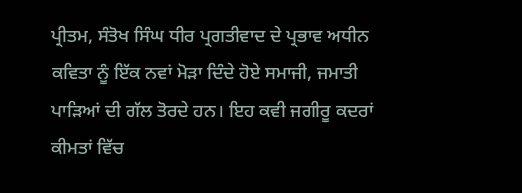ਪ੍ਰੀਤਮ, ਸੰਤੋਖ ਸਿੰਘ ਧੀਰ ਪ੍ਰਗਤੀਵਾਦ ਦੇ ਪ੍ਰਭਾਵ ਅਧੀਨ ਕਵਿਤਾ ਨੂੰ ਇੱਕ ਨਵਾਂ ਮੋੜਾ ਦਿੰਦੇ ਹੋਏ ਸਮਾਜੀ, ਜਮਾਤੀ ਪਾੜਿਆਂ ਦੀ ਗੱਲ ਤੋਰਦੇ ਹਨ। ਇਹ ਕਵੀ ਜਗੀਰੂ ਕਦਰਾਂ ਕੀਮਤਾਂ ਵਿੱਚ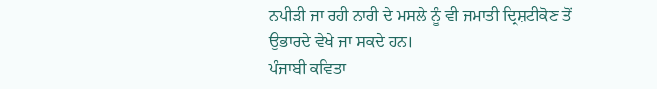ਨਪੀੜੀ ਜਾ ਰਹੀ ਨਾਰੀ ਦੇ ਮਸਲੇ ਨੂੰ ਵੀ ਜਮਾਤੀ ਦ੍ਰਿਸ਼ਟੀਕੋਣ ਤੋਂ ਉਭਾਰਦੇ ਵੇਖੇ ਜਾ ਸਕਦੇ ਹਨ।
ਪੰਜਾਬੀ ਕਵਿਤਾ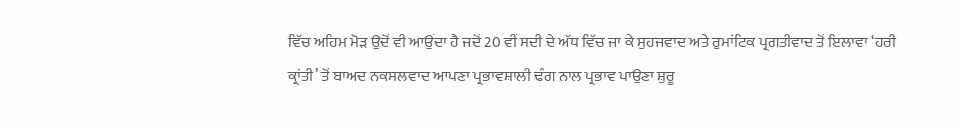ਵਿੱਚ ਅਹਿਮ ਮੋੜ ਉਦੋਂ ਵੀ ਆਉਂਦਾ ਹੈ ਜਦੋਂ 20 ਵੀਂ ਸਦੀ ਦੇ ਅੱਧ ਵਿੱਚ ਜਾ ਕੇ ਸੁਹਜਵਾਦ ਅਤੇ ਰੁਮਾਂਟਿਕ ਪ੍ਰਗਤੀਵਾਦ ਤੋਂ ਇਲਾਵਾ ‘ਹਰੀ ਕ੍ਰਾਂਤੀ’ ਤੋਂ ਬਾਅਦ ਨਕਸਲਵਾਦ ਆਪਣਾ ਪ੍ਰਭਾਵਸ਼ਾਲੀ ਢੰਗ ਨਾਲ ਪ੍ਰਭਾਵ ਪਾਉਣਾ ਸ਼ੁਰੂ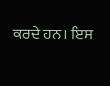ਕਰਦੇ ਹਨ। ਇਸ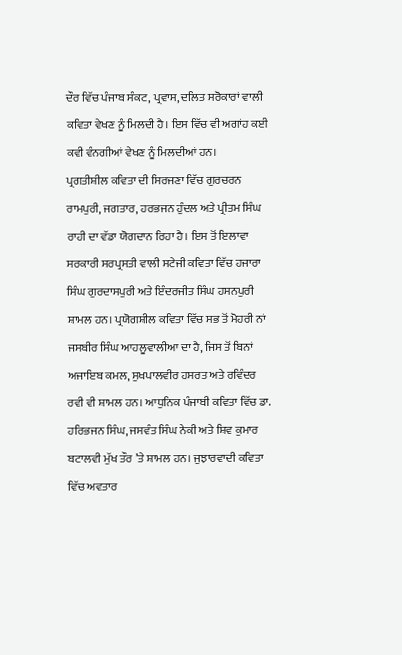ਦੌਰ ਵਿੱਚ ਪੰਜਾਬ ਸੰਕਟ, ਪ੍ਰਵਾਸ, ਦਲਿਤ ਸਰੋਕਾਰਾਂ ਵਾਲੀ ਕਵਿਤਾ ਵੇਖਣ ਨੂੰ ਮਿਲਦੀ ਹੈ। ਇਸ ਵਿੱਚ ਵੀ ਅਗਾਂਹ ਕਈ ਕਵੀ ਵੰਨਗੀਆਂ ਵੇਖਣ ਨੂੰ ਮਿਲਦੀਆਂ ਹਨ।
ਪ੍ਰਗਤੀਸ਼ੀਲ ਕਵਿਤਾ ਦੀ ਸਿਰਜਣਾ ਵਿੱਚ ਗੁਰਚਰਨ ਰਾਮਪੁਰੀ, ਜਗਤਾਰ, ਹਰਭਜਨ ਹੁੰਦਲ ਅਤੇ ਪ੍ਰੀਤਮ ਸਿੰਘ ਰਾਹੀ ਦਾ ਵੱਡਾ ਯੋਗਦਾਨ ਰਿਹਾ ਹੈ। ਇਸ ਤੋਂ ਇਲਾਵਾ ਸਰਕਾਰੀ ਸਰਪ੍ਰਸਤੀ ਵਾਲੀ ਸਟੇਜੀ ਕਵਿਤਾ ਵਿੱਚ ਹਜਾਰਾ ਸਿੰਘ ਗੁਰਦਾਸਪੁਰੀ ਅਤੇ ਇੰਦਰਜੀਤ ਸਿੰਘ ਹਸਨਪੁਰੀ ਸ਼ਾਮਲ ਹਨ। ਪ੍ਰਯੋਗਸ਼ੀਲ ਕਵਿਤਾ ਵਿੱਚ ਸਭ ਤੋਂ ਮੋਹਰੀ ਨਾਂ ਜਸਬੀਰ ਸਿੰਘ ਆਹਲੂਵਾਲੀਆ ਦਾ ਹੈ, ਜਿਸ ਤੋਂ ਬਿਨਾਂ ਅਜਾਇਬ ਕਮਲ, ਸੁਖਪਾਲਵੀਰ ਹਸਰਤ ਅਤੇ ਰਵਿੰਦਰ ਰਵੀ ਵੀ ਸ਼ਾਮਲ ਹਨ। ਆਧੁਨਿਕ ਪੰਜਾਬੀ ਕਵਿਤਾ ਵਿੱਚ ਡਾ. ਹਰਿਭਜਨ ਸਿੰਘ, ਜਸਵੰਤ ਸਿੰਘ ਨੇਕੀ ਅਤੇ ਸ਼ਿਵ ਕੁਮਾਰ ਬਟਾਲਵੀ ਮੁੱਖ ਤੌਰ ’ਤੇ ਸ਼ਾਮਲ ਹਨ। ਜੁਝਾਰਵਾਦੀ ਕਵਿਤਾ ਵਿੱਚ ਅਵਤਾਰ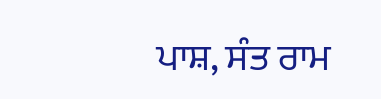ਪਾਸ਼, ਸੰਤ ਰਾਮ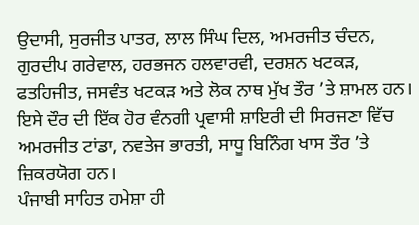ਉਦਾਸੀ, ਸੁਰਜੀਤ ਪਾਤਰ, ਲਾਲ ਸਿੰਘ ਦਿਲ, ਅਮਰਜੀਤ ਚੰਦਨ, ਗੁਰਦੀਪ ਗਰੇਵਾਲ, ਹਰਭਜਨ ਹਲਵਾਰਵੀ, ਦਰਸ਼ਨ ਖਟਕੜ, ਫਤਹਿਜੀਤ, ਜਸਵੰਤ ਖਟਕੜ ਅਤੇ ਲੋਕ ਨਾਥ ਮੁੱਖ ਤੌਰ ’ਤੇ ਸ਼ਾਮਲ ਹਨ। ਇਸੇ ਦੌਰ ਦੀ ਇੱਕ ਹੋਰ ਵੰਨਗੀ ਪ੍ਰਵਾਸੀ ਸ਼ਾਇਰੀ ਦੀ ਸਿਰਜਣਾ ਵਿੱਚ ਅਮਰਜੀਤ ਟਾਂਡਾ, ਨਵਤੇਜ ਭਾਰਤੀ, ਸਾਧੂ ਬਿਨਿੰਗ ਖਾਸ ਤੌਰ ’ਤੇ ਜ਼ਿਕਰਯੋਗ ਹਨ।
ਪੰਜਾਬੀ ਸਾਹਿਤ ਹਮੇਸ਼ਾ ਹੀ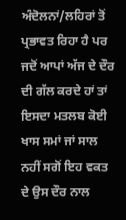ਅੰਦੋਲਨਾਂ/ਲਹਿਰਾਂ ਤੋਂ ਪ੍ਰਭਾਵਤ ਰਿਹਾ ਹੈ ਪਰ ਜਦੋਂ ਆਪਾਂ ਅੱਜ ਦੇ ਦੌਰ ਦੀ ਗੱਲ ਕਰਦੇ ਹਾਂ ਤਾਂ ਇਸਦਾ ਮਤਲਬ ਕੋਈ ਖਾਸ ਸਮਾਂ ਜਾਂ ਸਾਲ ਨਹੀਂ ਸਗੋਂ ਇਹ ਵਕਤ ਦੇ ਉਸ ਦੌਰ ਨਾਲ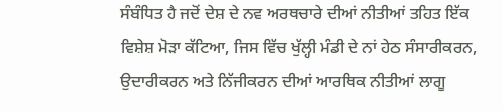ਸੰਬੰਧਿਤ ਹੈ ਜਦੋਂ ਦੇਸ਼ ਦੇ ਨਵ ਅਰਥਚਾਰੇ ਦੀਆਂ ਨੀਤੀਆਂ ਤਹਿਤ ਇੱਕ ਵਿਸ਼ੇਸ਼ ਮੋੜਾ ਕੱਟਿਆ, ਜਿਸ ਵਿੱਚ ਖੁੱਲ੍ਹੀ ਮੰਡੀ ਦੇ ਨਾਂ ਹੇਠ ਸੰਸਾਰੀਕਰਨ, ਉਦਾਰੀਕਰਨ ਅਤੇ ਨਿੱਜੀਕਰਨ ਦੀਆਂ ਆਰਥਿਕ ਨੀਤੀਆਂ ਲਾਗੂ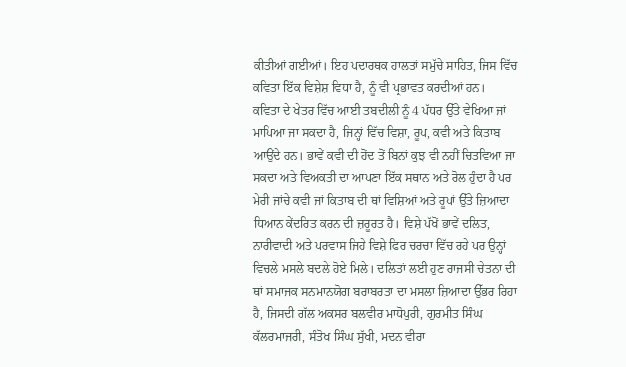ਕੀਤੀਆਂ ਗਈਆਂ। ਇਹ ਪਦਾਰਥਕ ਹਾਲਤਾਂ ਸਮੁੱਚੇ ਸਾਹਿਤ, ਜਿਸ ਵਿੱਚ ਕਵਿਤਾ ਇੱਕ ਵਿਸ਼ੇਸ਼ ਵਿਧਾ ਹੈ, ਨੂੰ ਵੀ ਪ੍ਰਭਾਵਤ ਕਰਦੀਆਂ ਹਨ।
ਕਵਿਤਾ ਦੇ ਖੇਤਰ ਵਿੱਚ ਆਈ ਤਬਦੀਲੀ ਨੂੰ 4 ਪੱਧਰ ਉੱਤੇ ਵੇਖਿਆ ਜਾਂ ਮਾਪਿਆ ਜਾ ਸਕਦਾ ਹੈ, ਜਿਨ੍ਹਾਂ ਵਿੱਚ ਵਿਸ਼ਾ, ਰੂਪ, ਕਵੀ ਅਤੇ ਕਿਤਾਬ ਆਉਂਦੇ ਹਨ। ਭਾਵੇਂ ਕਵੀ ਦੀ ਹੋਂਦ ਤੋਂ ਬਿਨਾਂ ਕੁਝ ਵੀ ਨਹੀਂ ਚਿਤਵਿਆ ਜਾ ਸਕਦਾ ਅਤੇ ਵਿਅਕਤੀ ਦਾ ਆਪਣਾ ਇੱਕ ਸਥਾਨ ਅਤੇ ਰੋਲ ਹੁੰਦਾ ਹੈ ਪਰ ਮੇਰੀ ਜਾਂਚੇ ਕਵੀ ਜਾਂ ਕਿਤਾਬ ਦੀ ਥਾਂ ਵਿਸ਼ਿਆਂ ਅਤੇ ਰੂਪਾਂ ਉੱਤੇ ਜ਼ਿਆਦਾ ਧਿਆਨ ਕੇਂਦਰਿਤ ਕਰਨ ਦੀ ਜ਼ਰੂਰਤ ਹੈ। ਵਿਸ਼ੇ ਪੱਖੋਂ ਭਾਵੇਂ ਦਲਿਤ, ਨਾਰੀਵਾਦੀ ਅਤੇ ਪਰਵਾਸ ਜਿਹੇ ਵਿਸ਼ੇ ਫਿਰ ਚਰਚਾ ਵਿੱਚ ਰਹੇ ਪਰ ਉਨ੍ਹਾਂ ਵਿਚਲੇ ਮਸਲੇ ਬਦਲੇ ਹੋਏ ਮਿਲੇ। ਦਲਿਤਾਂ ਲਈ ਹੁਣ ਰਾਜਸੀ ਚੇਤਨਾ ਦੀ ਥਾਂ ਸਮਾਜਕ ਸਨਮਾਨਯੋਗ ਬਰਾਬਰਤਾ ਦਾ ਮਸਲਾ ਜ਼ਿਆਦਾ ਉੱਭਰ ਰਿਹਾ ਹੈ, ਜਿਸਦੀ ਗੱਲ ਅਕਸਰ ਬਲਵੀਰ ਮਾਧੋਪੁਰੀ, ਗੁਰਮੀਤ ਸਿੰਘ ਕੱਲਰਮਾਜਰੀ, ਸੰਤੋਖ ਸਿੰਘ ਸੁੱਖੀ, ਮਦਨ ਵੀਰਾ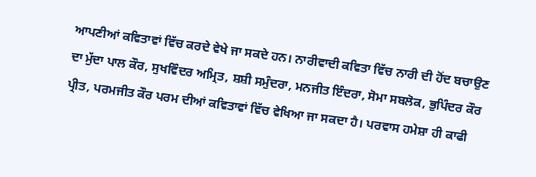ਆਪਣੀਆਂ ਕਵਿਤਾਵਾਂ ਵਿੱਚ ਕਰਦੇ ਵੇਖੇ ਜਾ ਸਕਦੇ ਹਨ। ਨਾਰੀਵਾਦੀ ਕਵਿਤਾ ਵਿੱਚ ਨਾਰੀ ਦੀ ਹੋਂਦ ਬਚਾਉਣ ਦਾ ਮੁੱਦਾ ਪਾਲ ਕੌਰ, ਸੁਖਵਿੰਦਰ ਅਮ੍ਰਿਤ, ਸ਼ਸ਼ੀ ਸਮੁੰਦਰਾ, ਮਨਜੀਤ ਇੰਦਰਾ, ਸੋਮਾ ਸਬਲੋਕ, ਭੁਪਿੰਦਰ ਕੌਰ ਪ੍ਰੀਤ, ਪਰਮਜੀਤ ਕੌਰ ਪਰਮ ਦੀਆਂ ਕਵਿਤਾਵਾਂ ਵਿੱਚ ਵੇਖਿਆ ਜਾ ਸਕਦਾ ਹੈ। ਪਰਵਾਸ ਹਮੇਸ਼ਾ ਹੀ ਕਾਫੀ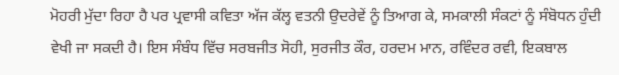ਮੋਹਰੀ ਮੁੱਦਾ ਰਿਹਾ ਹੈ ਪਰ ਪ੍ਰਵਾਸੀ ਕਵਿਤਾ ਅੱਜ ਕੱਲ੍ਹ ਵਤਨੀ ਉਦਰੇਵੇਂ ਨੂੰ ਤਿਆਗ ਕੇ, ਸਮਕਾਲੀ ਸੰਕਟਾਂ ਨੂੰ ਸੰਬੋਧਨ ਹੁੰਦੀ ਵੇਖੀ ਜਾ ਸਕਦੀ ਹੈ। ਇਸ ਸੰਬੰਧ ਵਿੱਚ ਸਰਬਜੀਤ ਸੋਹੀ, ਸੁਰਜੀਤ ਕੌਰ, ਹਰਦਮ ਮਾਨ, ਰਵਿੰਦਰ ਰਵੀ, ਇਕਬਾਲ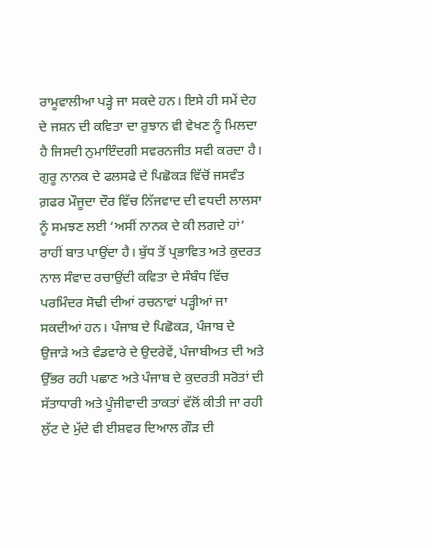ਰਾਮੂਵਾਲੀਆ ਪੜ੍ਹੇ ਜਾ ਸਕਦੇ ਹਨ। ਇਸੇ ਹੀ ਸਮੇਂ ਦੇਹ ਦੇ ਜਸ਼ਨ ਦੀ ਕਵਿਤਾ ਦਾ ਰੁਝਾਨ ਵੀ ਵੇਖਣ ਨੂੰ ਮਿਲਦਾ ਹੈ ਜਿਸਦੀ ਨੁਮਾਇੰਦਗੀ ਸਵਰਨਜੀਤ ਸਵੀ ਕਰਦਾ ਹੈ।
ਗੁਰੂ ਨਾਨਕ ਦੇ ਫਲਸਫੇ ਦੇ ਪਿਛੋਕੜ ਵਿੱਚੋਂ ਜਸਵੰਤ ਗ਼ਫਰ ਮੌਜੂਦਾ ਦੌਰ ਵਿੱਚ ਨਿੱਜਵਾਦ ਦੀ ਵਧਦੀ ਲਾਲਸਾ ਨੂੰ ਸਮਝਣ ਲਈ ‘ਅਸੀਂ ਨਾਨਕ ਦੇ ਕੀ ਲਗਦੇ ਹਾਂ’ ਰਾਹੀਂ ਬਾਤ ਪਾਉਂਦਾ ਹੈ। ਬੁੱਧ ਤੋਂ ਪ੍ਰਭਾਵਿਤ ਅਤੇ ਕੁਦਰਤ ਨਾਲ ਸੰਵਾਦ ਰਚਾਉਂਦੀ ਕਵਿਤਾ ਦੇ ਸੰਬੰਧ ਵਿੱਚ ਪਰਮਿੰਦਰ ਸੋਢੀ ਦੀਆਂ ਰਚਨਾਵਾਂ ਪੜ੍ਹੀਆਂ ਜਾ ਸਕਦੀਆਂ ਹਨ। ਪੰਜਾਬ ਦੇ ਪਿਛੋਕੜ, ਪੰਜਾਬ ਦੇ ਉਜਾੜੇ ਅਤੇ ਵੰਡਵਾਰੇ ਦੇ ਉਦਰੇਵੇਂ, ਪੰਜਾਬੀਅਤ ਦੀ ਅਤੇ ਉੱਭਰ ਰਹੀ ਪਛਾਣ ਅਤੇ ਪੰਜਾਬ ਦੇ ਕੁਦਰਤੀ ਸਰੋਤਾਂ ਦੀ ਸੱਤਾਧਾਰੀ ਅਤੇ ਪੂੰਜੀਵਾਦੀ ਤਾਕਤਾਂ ਵੱਲੋਂ ਕੀਤੀ ਜਾ ਰਹੀ ਲੁੱਟ ਦੇ ਮੁੱਦੇ ਵੀ ਈਸ਼ਵਰ ਦਿਆਲ ਗੌੜ ਦੀ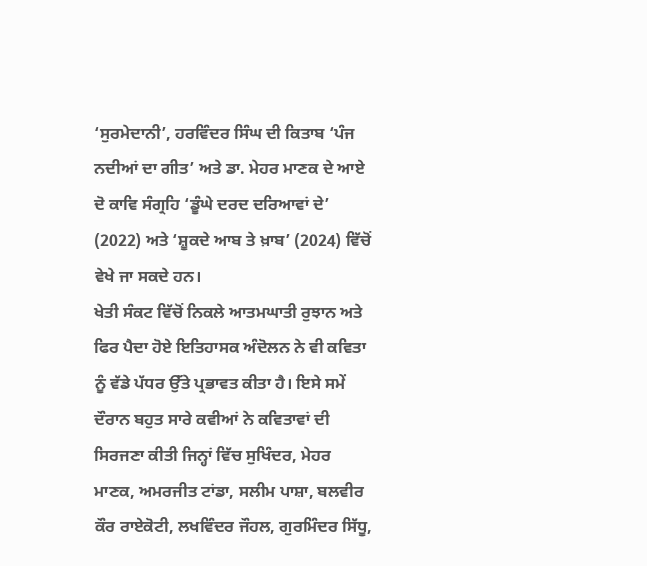‘ਸੁਰਮੇਦਾਨੀ’, ਹਰਵਿੰਦਰ ਸਿੰਘ ਦੀ ਕਿਤਾਬ ‘ਪੰਜ ਨਦੀਆਂ ਦਾ ਗੀਤ’ ਅਤੇ ਡਾ. ਮੇਹਰ ਮਾਣਕ ਦੇ ਆਏ ਦੋ ਕਾਵਿ ਸੰਗ੍ਰਹਿ ‘ਡੂੰਘੇ ਦਰਦ ਦਰਿਆਵਾਂ ਦੇ’ (2022) ਅਤੇ ‘ਸ਼ੂਕਦੇ ਆਬ ਤੇ ਖ਼ਾਬ’ (2024) ਵਿੱਚੋਂ ਵੇਖੇ ਜਾ ਸਕਦੇ ਹਨ।
ਖੇਤੀ ਸੰਕਟ ਵਿੱਚੋਂ ਨਿਕਲੇ ਆਤਮਘਾਤੀ ਰੁਝਾਨ ਅਤੇ ਫਿਰ ਪੈਦਾ ਹੋਏ ਇਤਿਹਾਸਕ ਅੰਦੋਲਨ ਨੇ ਵੀ ਕਵਿਤਾ ਨੂੰ ਵੱਡੇ ਪੱਧਰ ਉੱਤੇ ਪ੍ਰਭਾਵਤ ਕੀਤਾ ਹੈ। ਇਸੇ ਸਮੇਂ ਦੌਰਾਨ ਬਹੁਤ ਸਾਰੇ ਕਵੀਆਂ ਨੇ ਕਵਿਤਾਵਾਂ ਦੀ ਸਿਰਜਣਾ ਕੀਤੀ ਜਿਨ੍ਹਾਂ ਵਿੱਚ ਸੁਖਿੰਦਰ, ਮੇਹਰ ਮਾਣਕ, ਅਮਰਜੀਤ ਟਾਂਡਾ, ਸਲੀਮ ਪਾਸ਼ਾ, ਬਲਵੀਰ ਕੌਰ ਰਾਏਕੋਟੀ, ਲਖਵਿੰਦਰ ਜੌਹਲ, ਗੁਰਮਿੰਦਰ ਸਿੱਧੂ,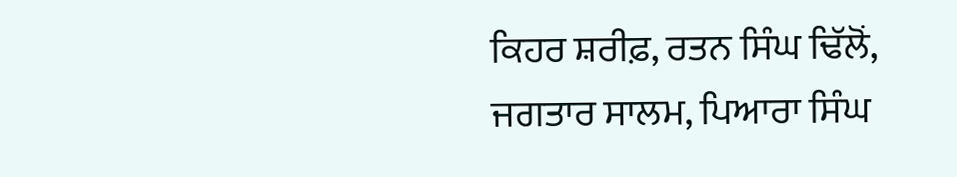ਕਿਹਰ ਸ਼ਰੀਫ਼, ਰਤਨ ਸਿੰਘ ਢਿੱਲੋਂ, ਜਗਤਾਰ ਸਾਲਮ, ਪਿਆਰਾ ਸਿੰਘ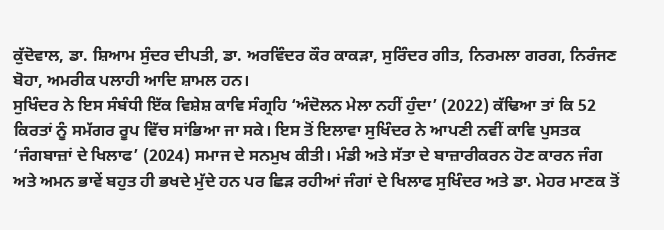ਕੁੱਦੋਵਾਲ, ਡਾ. ਸ਼ਿਆਮ ਸੁੰਦਰ ਦੀਪਤੀ, ਡਾ. ਅਰਵਿੰਦਰ ਕੌਰ ਕਾਕੜਾ, ਸੁਰਿੰਦਰ ਗੀਤ, ਨਿਰਮਲਾ ਗਰਗ, ਨਿਰੰਜਣ ਬੋਹਾ, ਅਮਰੀਕ ਪਲਾਹੀ ਆਦਿ ਸ਼ਾਮਲ ਹਨ।
ਸੁਖਿੰਦਰ ਨੇ ਇਸ ਸੰਬੰਧੀ ਇੱਕ ਵਿਸ਼ੇਸ਼ ਕਾਵਿ ਸੰਗ੍ਰਹਿ ‘ਅੰਦੋਲਨ ਮੇਲਾ ਨਹੀਂ ਹੁੰਦਾ’ (2022) ਕੱਢਿਆ ਤਾਂ ਕਿ 52 ਕਿਰਤਾਂ ਨੂੰ ਸਮੱਗਰ ਰੂਪ ਵਿੱਚ ਸਾਂਭਿਆ ਜਾ ਸਕੇ। ਇਸ ਤੋਂ ਇਲਾਵਾ ਸੁਖਿੰਦਰ ਨੇ ਆਪਣੀ ਨਵੀਂ ਕਾਵਿ ਪੁਸਤਕ ‘ਜੰਗਬਾਜ਼ਾਂ ਦੇ ਖਿਲਾਫ’ (2024) ਸਮਾਜ ਦੇ ਸਨਮੁਖ ਕੀਤੀ। ਮੰਡੀ ਅਤੇ ਸੱਤਾ ਦੇ ਬਾਜ਼ਾਰੀਕਰਨ ਹੋਣ ਕਾਰਨ ਜੰਗ ਅਤੇ ਅਮਨ ਭਾਵੇਂ ਬਹੁਤ ਹੀ ਭਖਦੇ ਮੁੱਦੇ ਹਨ ਪਰ ਛਿੜ ਰਹੀਆਂ ਜੰਗਾਂ ਦੇ ਖਿਲਾਫ ਸੁਖਿੰਦਰ ਅਤੇ ਡਾ. ਮੇਹਰ ਮਾਣਕ ਤੋਂ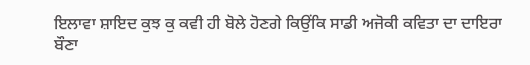ਇਲਾਵਾ ਸ਼ਾਇਦ ਕੁਝ ਕੁ ਕਵੀ ਹੀ ਬੋਲੇ ਹੋਣਗੇ ਕਿਉਂਕਿ ਸਾਡੀ ਅਜੋਕੀ ਕਵਿਤਾ ਦਾ ਦਾਇਰਾ ਬੌਣਾ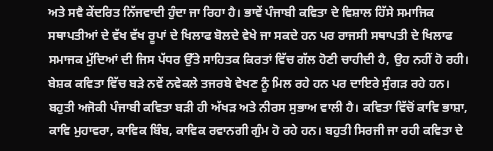ਅਤੇ ਸਵੈ ਕੇਂਦਰਿਤ ਨਿੱਜਵਾਦੀ ਹੁੰਦਾ ਜਾ ਰਿਹਾ ਹੈ। ਭਾਵੇਂ ਪੰਜਾਬੀ ਕਵਿਤਾ ਦੇ ਵਿਸ਼ਾਲ ਹਿੱਸੇ ਸਮਾਜਿਕ ਸਥਾਪਤੀਆਂ ਦੇ ਵੱਖ ਵੱਖ ਰੂਪਾਂ ਦੇ ਖਿਲਾਫ ਬੋਲਦੇ ਵੇਖੇ ਜਾ ਸਕਦੇ ਹਨ ਪਰ ਰਾਜਸੀ ਸਥਾਪਤੀ ਦੇ ਖਿਲਾਫ ਸਮਾਜਕ ਮੁੱਦਿਆਂ ਦੀ ਜਿਸ ਪੱਧਰ ਉੱਤੇ ਸਾਹਿਤਕ ਕਿਰਤਾਂ ਵਿੱਚ ਗੱਲ ਹੋਣੀ ਚਾਹੀਦੀ ਹੈ, ਉਹ ਨਹੀਂ ਹੋ ਰਹੀ। ਬੇਸ਼ਕ ਕਵਿਤਾ ਵਿੱਚ ਬੜੇ ਨਵੇਂ ਨਵੇਕਲੇ ਤਜਰਬੇ ਵੇਖਣ ਨੂੰ ਮਿਲ ਰਹੇ ਹਨ ਪਰ ਦਾਇਰੇ ਸੁੰਗੜ ਰਹੇ ਹਨ। ਬਹੁਤੀ ਅਜੋਕੀ ਪੰਜਾਬੀ ਕਵਿਤਾ ਬੜੀ ਹੀ ਅੱਖੜ ਅਤੇ ਨੀਰਸ ਸੁਭਾਅ ਵਾਲੀ ਹੈ। ਕਵਿਤਾ ਵਿੱਚੋਂ ਕਾਵਿ ਭਾਸ਼ਾ, ਕਾਵਿ ਮੁਹਾਵਰਾ, ਕਾਵਿਕ ਬਿੰਬ, ਕਾਵਿਕ ਰਵਾਨਗੀ ਗੁੰਮ ਹੋ ਰਹੇ ਹਨ। ਬਹੁਤੀ ਸਿਰਜੀ ਜਾ ਰਹੀ ਕਵਿਤਾ ਦੇ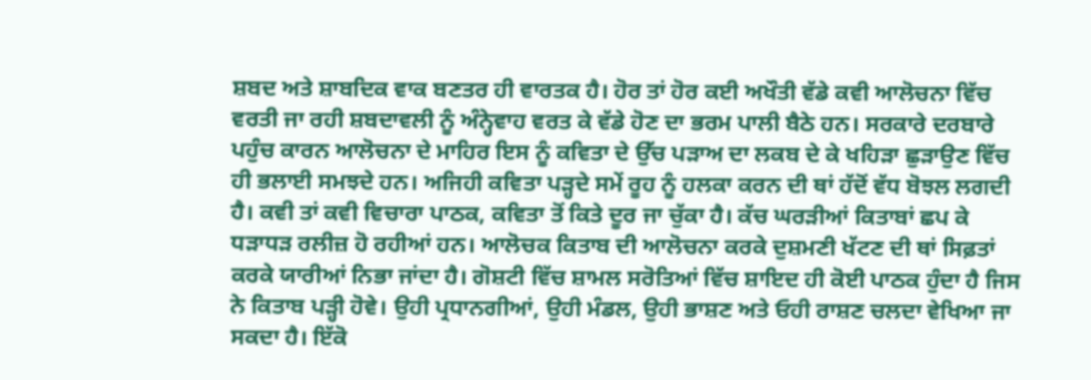ਸ਼ਬਦ ਅਤੇ ਸ਼ਾਬਦਿਕ ਵਾਕ ਬਣਤਰ ਹੀ ਵਾਰਤਕ ਹੈ। ਹੋਰ ਤਾਂ ਹੋਰ ਕਈ ਅਖੌਤੀ ਵੱਡੇ ਕਵੀ ਆਲੋਚਨਾ ਵਿੱਚ ਵਰਤੀ ਜਾ ਰਹੀ ਸ਼ਬਦਾਵਲੀ ਨੂੰ ਅੰਨ੍ਹੇਵਾਹ ਵਰਤ ਕੇ ਵੱਡੇ ਹੋਣ ਦਾ ਭਰਮ ਪਾਲੀ ਬੈਠੇ ਹਨ। ਸਰਕਾਰੇ ਦਰਬਾਰੇ ਪਹੁੰਚ ਕਾਰਨ ਆਲੋਚਨਾ ਦੇ ਮਾਹਿਰ ਇਸ ਨੂੰ ਕਵਿਤਾ ਦੇ ਉੱਚ ਪੜਾਅ ਦਾ ਲਕਬ ਦੇ ਕੇ ਖਹਿੜਾ ਛੁੜਾਉਣ ਵਿੱਚ ਹੀ ਭਲਾਈ ਸਮਝਦੇ ਹਨ। ਅਜਿਹੀ ਕਵਿਤਾ ਪੜ੍ਹਦੇ ਸਮੇਂ ਰੂਹ ਨੂੰ ਹਲਕਾ ਕਰਨ ਦੀ ਥਾਂ ਹੱਦੋਂ ਵੱਧ ਬੋਝਲ ਲਗਦੀ ਹੈ। ਕਵੀ ਤਾਂ ਕਵੀ ਵਿਚਾਰਾ ਪਾਠਕ, ਕਵਿਤਾ ਤੋਂ ਕਿਤੇ ਦੂਰ ਜਾ ਚੁੱਕਾ ਹੈ। ਕੱਚ ਘਰੜੀਆਂ ਕਿਤਾਬਾਂ ਛਪ ਕੇ ਧੜਾਧੜ ਰਲੀਜ਼ ਹੋ ਰਹੀਆਂ ਹਨ। ਆਲੋਚਕ ਕਿਤਾਬ ਦੀ ਆਲੋਚਨਾ ਕਰਕੇ ਦੁਸ਼ਮਣੀ ਖੱਟਣ ਦੀ ਥਾਂ ਸਿਫ਼ਤਾਂ ਕਰਕੇ ਯਾਰੀਆਂ ਨਿਭਾ ਜਾਂਦਾ ਹੈ। ਗੋਸ਼ਟੀ ਵਿੱਚ ਸ਼ਾਮਲ ਸਰੋਤਿਆਂ ਵਿੱਚ ਸ਼ਾਇਦ ਹੀ ਕੋਈ ਪਾਠਕ ਹੁੰਦਾ ਹੈ ਜਿਸ ਨੇ ਕਿਤਾਬ ਪੜ੍ਹੀ ਹੋਵੇ। ਉਹੀ ਪ੍ਰਧਾਨਗੀਆਂ, ਉਹੀ ਮੰਡਲ, ਉਹੀ ਭਾਸ਼ਣ ਅਤੇ ਓਹੀ ਰਾਸ਼ਣ ਚਲਦਾ ਵੇਖਿਆ ਜਾ ਸਕਦਾ ਹੈ। ਇੱਕੋ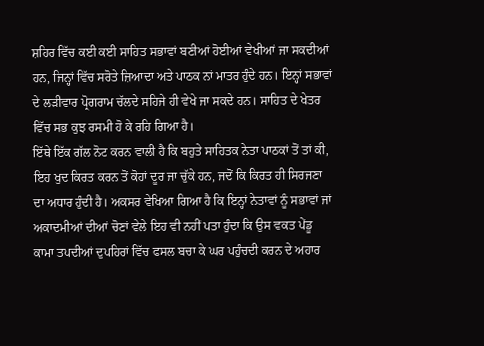ਸ਼ਹਿਰ ਵਿੱਚ ਕਈ ਕਈ ਸਾਹਿਤ ਸਭਾਵਾਂ ਬਣੀਆਂ ਹੋਈਆਂ ਵੇਖੀਆਂ ਜਾ ਸਕਦੀਆਂ ਹਨ, ਜਿਨ੍ਹਾਂ ਵਿੱਚ ਸਰੋਤੇ ਜ਼ਿਆਦਾ ਅਤੇ ਪਾਠਕ ਨਾਂ ਮਾਤਰ ਹੁੰਦੇ ਹਨ। ਇਨ੍ਹਾਂ ਸਭਾਵਾਂ ਦੇ ਲੜੀਵਾਰ ਪ੍ਰੋਗਰਾਮ ਚੱਲਦੇ ਸਹਿਜੇ ਹੀ ਵੇਖੇ ਜਾ ਸਕਦੇ ਹਨ। ਸਾਹਿਤ ਦੇ ਖੇਤਰ ਵਿੱਚ ਸਭ ਕੁਝ ਰਸਮੀ ਹੋ ਕੇ ਰਹਿ ਗਿਆ ਹੈ।
ਇੱਥੇ ਇੱਕ ਗੱਲ ਨੋਟ ਕਰਨ ਵਾਲੀ ਹੈ ਕਿ ਬਹੁਤੇ ਸਾਹਿਤਕ ਨੇਤਾ ਪਾਠਕਾਂ ਤੋਂ ਤਾਂ ਕੀ, ਇਹ ਖੁਦ ਕਿਰਤ ਕਰਨ ਤੋਂ ਕੋਹਾਂ ਦੂਰ ਜਾ ਚੁੱਕੇ ਹਨ, ਜਦੋਂ ਕਿ ਕਿਰਤ ਹੀ ਸਿਰਜਣਾ ਦਾ ਅਧਾਰ ਹੁੰਦੀ ਹੈ। ਅਕਸਰ ਵੇਖਿਆ ਗਿਆ ਹੈ ਕਿ ਇਨ੍ਹਾਂ ਨੇਤਾਵਾਂ ਨੂੰ ਸਭਾਵਾਂ ਜਾਂ ਅਕਾਦਮੀਆਂ ਦੀਆਂ ਚੋਣਾਂ ਵੇਲੇ ਇਹ ਵੀ ਨਹੀਂ ਪਤਾ ਹੁੰਦਾ ਕਿ ਉਸ ਵਕਤ ਪੇਂਡੂ ਕਾਮਾ ਤਪਦੀਆਂ ਦੁਪਹਿਰਾਂ ਵਿੱਚ ਫਸਲ ਬਚਾ ਕੇ ਘਰ ਪਹੁੰਚਦੀ ਕਰਨ ਦੇ ਅਹਾਰ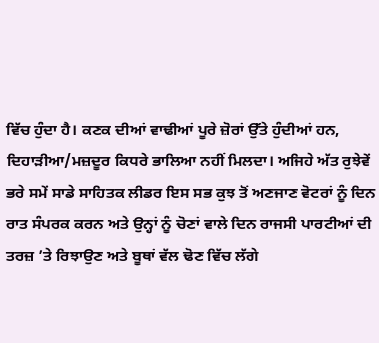ਵਿੱਚ ਹੁੰਦਾ ਹੈ। ਕਣਕ ਦੀਆਂ ਵਾਢੀਆਂ ਪੂਰੇ ਜ਼ੋਰਾਂ ਉੱਤੇ ਹੁੰਦੀਆਂ ਹਨ, ਦਿਹਾੜੀਆ/ਮਜ਼ਦੂਰ ਕਿਧਰੇ ਭਾਲਿਆ ਨਹੀਂ ਮਿਲਦਾ। ਅਜਿਹੇ ਅੱਤ ਰੁਝੇਵੇਂ ਭਰੇ ਸਮੇਂ ਸਾਡੇ ਸਾਹਿਤਕ ਲੀਡਰ ਇਸ ਸਭ ਕੁਝ ਤੋਂ ਅਣਜਾਣ ਵੋਟਰਾਂ ਨੂੰ ਦਿਨ ਰਾਤ ਸੰਪਰਕ ਕਰਨ ਅਤੇ ਉਨ੍ਹਾਂ ਨੂੰ ਚੋਣਾਂ ਵਾਲੇ ਦਿਨ ਰਾਜਸੀ ਪਾਰਟੀਆਂ ਦੀ ਤਰਜ਼ ’ਤੇ ਰਿਝਾਉਣ ਅਤੇ ਬੂਥਾਂ ਵੱਲ ਢੋਣ ਵਿੱਚ ਲੱਗੇ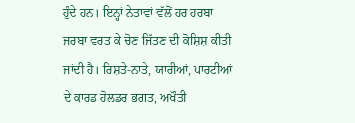ਹੁੰਦੇ ਹਨ। ਇਨ੍ਹਾਂ ਨੇਤਾਵਾਂ ਵੱਲੋਂ ਹਰ ਹਰਬਾ ਜਰਬਾ ਵਰਤ ਕੇ ਚੋਣ ਜਿੱਤਣ ਦੀ ਕੋਸ਼ਿਸ਼ ਕੀਤੀ ਜਾਂਦੀ ਹੈ। ਰਿਸ਼ਤੇ-ਨਾਤੇ, ਯਾਰੀਆਂ, ਪਾਰਟੀਆਂ ਦੇ ਕਾਰਡ ਹੋਲਡਰ ਭਗਤ, ਅਖੌਤੀ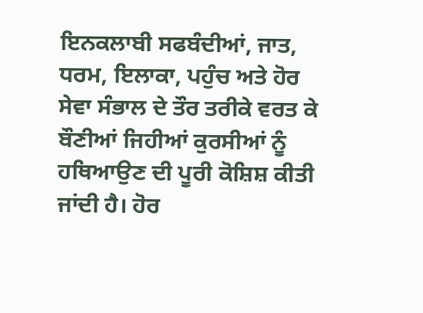ਇਨਕਲਾਬੀ ਸਫਬੰਦੀਆਂ, ਜਾਤ, ਧਰਮ, ਇਲਾਕਾ, ਪਹੁੰਚ ਅਤੇ ਹੋਰ ਸੇਵਾ ਸੰਭਾਲ ਦੇ ਤੌਰ ਤਰੀਕੇ ਵਰਤ ਕੇ ਬੌਣੀਆਂ ਜਿਹੀਆਂ ਕੁਰਸੀਆਂ ਨੂੰ ਹਥਿਆਉਣ ਦੀ ਪੂਰੀ ਕੋਸ਼ਿਸ਼ ਕੀਤੀ ਜਾਂਦੀ ਹੈ। ਹੋਰ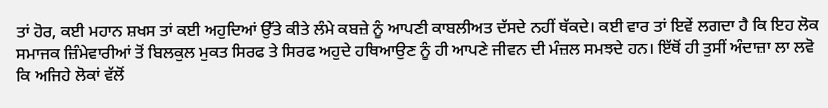ਤਾਂ ਹੋਰ, ਕਈ ਮਹਾਨ ਸ਼ਖਸ ਤਾਂ ਕਈ ਅਹੁਦਿਆਂ ਉੱਤੇ ਕੀਤੇ ਲੰਮੇ ਕਬਜ਼ੇ ਨੂੰ ਆਪਣੀ ਕਾਬਲੀਅਤ ਦੱਸਦੇ ਨਹੀਂ ਥੱਕਦੇ। ਕਈ ਵਾਰ ਤਾਂ ਇਵੇਂ ਲਗਦਾ ਹੈ ਕਿ ਇਹ ਲੋਕ ਸਮਾਜਕ ਜ਼ਿੰਮੇਵਾਰੀਆਂ ਤੋਂ ਬਿਲਕੁਲ ਮੁਕਤ ਸਿਰਫ ਤੇ ਸਿਰਫ ਅਹੁਦੇ ਹਥਿਆਉਣ ਨੂੰ ਹੀ ਆਪਣੇ ਜੀਵਨ ਦੀ ਮੰਜ਼ਲ ਸਮਝਦੇ ਹਨ। ਇੱਥੋਂ ਹੀ ਤੁਸੀਂ ਅੰਦਾਜ਼ਾ ਲਾ ਲਵੋ ਕਿ ਅਜਿਹੇ ਲੋਕਾਂ ਵੱਲੋਂ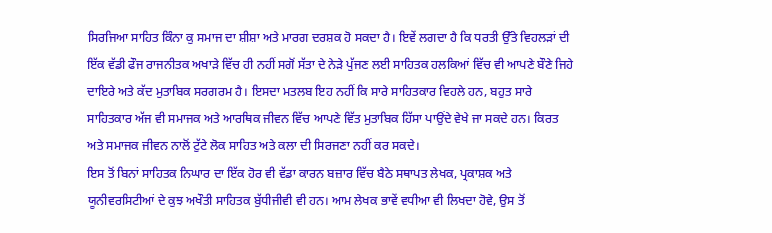ਸਿਰਜਿਆ ਸਾਹਿਤ ਕਿੰਨਾ ਕੁ ਸਮਾਜ ਦਾ ਸ਼ੀਸ਼ਾ ਅਤੇ ਮਾਰਗ ਦਰਸ਼ਕ ਹੋ ਸਕਦਾ ਹੈ। ਇਵੇਂ ਲਗਦਾ ਹੈ ਕਿ ਧਰਤੀ ਉੱਤੇ ਵਿਹਲੜਾਂ ਦੀ ਇੱਕ ਵੱਡੀ ਫੌਜ ਰਾਜਨੀਤਕ ਅਖਾੜੇ ਵਿੱਚ ਹੀ ਨਹੀਂ ਸਗੋਂ ਸੱਤਾ ਦੇ ਨੇੜੇ ਪੁੱਜਣ ਲਈ ਸਾਹਿਤਕ ਹਲਕਿਆਂ ਵਿੱਚ ਵੀ ਆਪਣੇ ਬੌਣੇ ਜਿਹੇ ਦਾਇਰੇ ਅਤੇ ਕੱਦ ਮੁਤਾਬਿਕ ਸਰਗਰਮ ਹੈ। ਇਸਦਾ ਮਤਲਬ ਇਹ ਨਹੀਂ ਕਿ ਸਾਰੇ ਸਾਹਿਤਕਾਰ ਵਿਹਲੇ ਹਨ, ਬਹੁਤ ਸਾਰੇ ਸਾਹਿਤਕਾਰ ਅੱਜ ਵੀ ਸਮਾਜਕ ਅਤੇ ਆਰਥਿਕ ਜੀਵਨ ਵਿੱਚ ਆਪਣੇ ਵਿੱਤ ਮੁਤਾਬਿਕ ਹਿੱਸਾ ਪਾਉਂਦੇ ਵੇਖੇ ਜਾ ਸਕਦੇ ਹਨ। ਕਿਰਤ ਅਤੇ ਸਮਾਜਕ ਜੀਵਨ ਨਾਲੋਂ ਟੁੱਟੇ ਲੋਕ ਸਾਹਿਤ ਅਤੇ ਕਲਾ ਦੀ ਸਿਰਜਣਾ ਨਹੀਂ ਕਰ ਸਕਦੇ।
ਇਸ ਤੋਂ ਬਿਨਾਂ ਸਾਹਿਤਕ ਨਿਘਾਰ ਦਾ ਇੱਕ ਹੋਰ ਵੀ ਵੱਡਾ ਕਾਰਨ ਬਜ਼ਾਰ ਵਿੱਚ ਬੈਠੇ ਸਥਾਪਤ ਲੇਖਕ, ਪ੍ਰਕਾਸ਼ਕ ਅਤੇ ਯੂਨੀਵਰਸਿਟੀਆਂ ਦੇ ਕੁਝ ਅਖੌਤੀ ਸਾਹਿਤਕ ਬੁੱਧੀਜੀਵੀ ਵੀ ਹਨ। ਆਮ ਲੇਖਕ ਭਾਵੇਂ ਵਧੀਆ ਵੀ ਲਿਖਦਾ ਹੋਵੇ, ਉਸ ਤੋਂ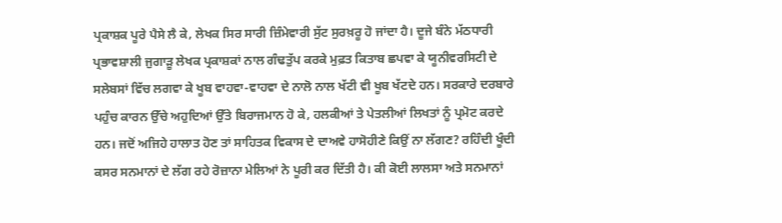ਪ੍ਰਕਾਸ਼ਕ ਪੂਰੇ ਪੈਸੇ ਲੈ ਕੇ, ਲੇਖਕ ਸਿਰ ਸਾਰੀ ਜ਼ਿੰਮੇਵਾਰੀ ਸੁੱਟ ਸੁਰਖ਼ਰੂ ਹੋ ਜਾਂਦਾ ਹੈ। ਦੂਜੇ ਬੰਨੇ ਮੱਠਧਾਰੀ ਪ੍ਰਭਾਵਸ਼ਾਲੀ ਜੁਗਾੜੂ ਲੇਖਕ ਪ੍ਰਕਾਸ਼ਕਾਂ ਨਾਲ ਗੰਢਤੁੱਪ ਕਰਕੇ ਮੁਫ਼ਤ ਕਿਤਾਬ ਛਪਵਾ ਕੇ ਯੂਨੀਵਰਸਿਟੀ ਦੇ ਸਲੇਬਸਾਂ ਵਿੱਚ ਲਗਵਾ ਕੇ ਖੂਬ ਵਾਹਵਾ-ਵਾਹਵਾ ਦੇ ਨਾਲੋ ਨਾਲ ਖੱਟੀ ਵੀ ਖੂਬ ਖੱਟਦੇ ਹਨ। ਸਰਕਾਰੇ ਦਰਬਾਰੇ ਪਹੁੰਚ ਕਾਰਨ ਉੱਚੇ ਅਹੁਦਿਆਂ ਉੱਤੇ ਬਿਰਾਜਮਾਨ ਹੋ ਕੇ, ਹਲਕੀਆਂ ਤੇ ਪੇਤਲੀਆਂ ਲਿਖਤਾਂ ਨੂੰ ਪ੍ਰਮੋਟ ਕਰਦੇ ਹਨ। ਜਦੋਂ ਅਜਿਹੇ ਹਾਲਾਤ ਹੋਣ ਤਾਂ ਸਾਹਿਤਕ ਵਿਕਾਸ ਦੇ ਦਾਅਵੇ ਹਾਸੋਹੀਣੇ ਕਿਉਂ ਨਾ ਲੱਗਣ? ਰਹਿੰਦੀ ਖੂੰਦੀ ਕਸਰ ਸਨਮਾਨਾਂ ਦੇ ਲੱਗ ਰਹੇ ਰੋਜ਼ਾਨਾ ਮੇਲਿਆਂ ਨੇ ਪੂਰੀ ਕਰ ਦਿੱਤੀ ਹੈ। ਕੀ ਕੋਈ ਲਾਲਸਾ ਅਤੇ ਸਨਮਾਨਾਂ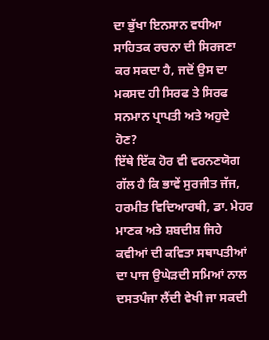ਦਾ ਭੁੱਖਾ ਇਨਸਾਨ ਵਧੀਆ ਸਾਹਿਤਕ ਰਚਨਾ ਦੀ ਸਿਰਜਣਾ ਕਰ ਸਕਦਾ ਹੈ, ਜਦੋਂ ਉਸ ਦਾ ਮਕਸਦ ਹੀ ਸਿਰਫ ਤੇ ਸਿਰਫ ਸਨਮਾਨ ਪ੍ਰਾਪਤੀ ਅਤੇ ਅਹੁਦੇ ਹੋਣ?
ਇੱਥੇ ਇੱਕ ਹੋਰ ਵੀ ਵਰਨਣਯੋਗ ਗੱਲ ਹੈ ਕਿ ਭਾਵੇਂ ਸੁਰਜੀਤ ਜੱਜ, ਹਰਮੀਤ ਵਿਦਿਆਰਥੀ, ਡਾ. ਮੇਹਰ ਮਾਣਕ ਅਤੇ ਸ਼ਬਦੀਸ਼ ਜਿਹੇ ਕਵੀਆਂ ਦੀ ਕਵਿਤਾ ਸਥਾਪਤੀਆਂ ਦਾ ਪਾਜ ਉਘੇੜਦੀ ਸਮਿਆਂ ਨਾਲ ਦਸਤਪੰਜਾ ਲੈਂਦੀ ਵੇਖੀ ਜਾ ਸਕਦੀ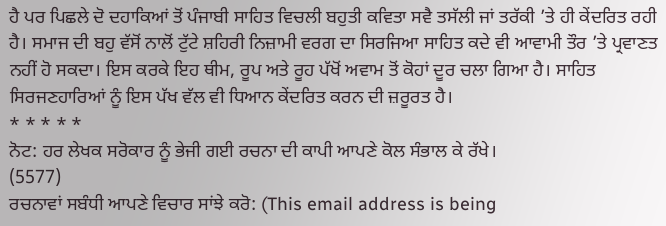ਹੈ ਪਰ ਪਿਛਲੇ ਦੋ ਦਹਾਕਿਆਂ ਤੋਂ ਪੰਜਾਬੀ ਸਾਹਿਤ ਵਿਚਲੀ ਬਹੁਤੀ ਕਵਿਤਾ ਸਵੈ ਤਸੱਲੀ ਜਾਂ ਤਰੱਕੀ ’ਤੇ ਹੀ ਕੇਂਦਰਿਤ ਰਹੀ ਹੈ। ਸਮਾਜ ਦੀ ਬਹੁ ਵੱਸੋਂ ਨਾਲੋਂ ਟੁੱਟੇ ਸ਼ਹਿਰੀ ਨਿਜ਼ਾਮੀ ਵਰਗ ਦਾ ਸਿਰਜਿਆ ਸਾਹਿਤ ਕਦੇ ਵੀ ਆਵਾਮੀ ਤੌਰ ’ਤੇ ਪ੍ਰਵਾਣਤ ਨਹੀਂ ਹੋ ਸਕਦਾ। ਇਸ ਕਰਕੇ ਇਹ ਥੀਮ, ਰੂਪ ਅਤੇ ਰੂਹ ਪੱਖੋਂ ਅਵਾਮ ਤੋਂ ਕੋਹਾਂ ਦੂਰ ਚਲਾ ਗਿਆ ਹੈ। ਸਾਹਿਤ ਸਿਰਜਣਹਾਰਿਆਂ ਨੂੰ ਇਸ ਪੱਖ ਵੱਲ ਵੀ ਧਿਆਨ ਕੇਂਦਰਿਤ ਕਰਨ ਦੀ ਜ਼ਰੂਰਤ ਹੈ।
* * * * *
ਨੋਟ: ਹਰ ਲੇਖਕ ਸਰੋਕਾਰ ਨੂੰ ਭੇਜੀ ਗਈ ਰਚਨਾ ਦੀ ਕਾਪੀ ਆਪਣੇ ਕੋਲ ਸੰਭਾਲ ਕੇ ਰੱਖੇ।
(5577)
ਰਚਨਾਵਾਂ ਸਬੰਧੀ ਆਪਣੇ ਵਿਚਾਰ ਸਾਂਝੇ ਕਰੋ: (This email address is being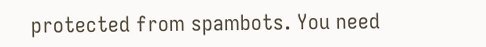protected from spambots. You need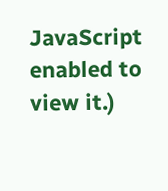JavaScript enabled to view it.)